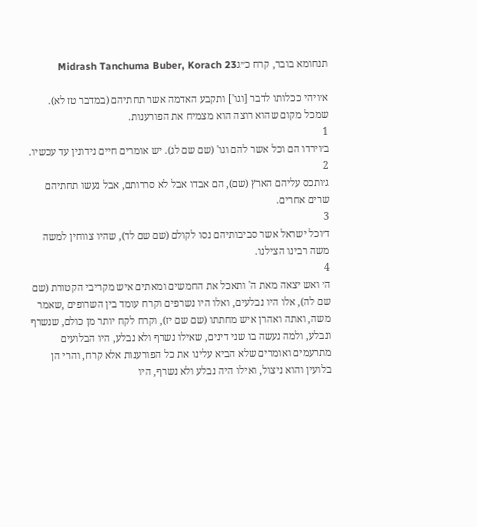תנחומא בובר, קרח כ״גMidrash Tanchuma Buber, Korach 23

א׳ויהי ככלותו לדבר [וגו'] ותקבע האדמה אשר תחתיהם (במדבר טז לא). שמכל מקום שהוא רוצה הוא מצמיח את הפורענות.
1
ב׳וירדו הם וכל אשר להם וגו' (שם שם לג). יש אומרים חיים נידונין עד עכשיו.
2
ג׳ותכס עליהם הארץ (שם), הם אבדו אבל לא סררותם, אבל נעשו תחתיהם שרים אחרים.
3
ד׳וכל ישראל אשר סביבותיהם נסו לקולם (שם שם לד), שהיו צווחין למשה משה רבינו הצילנו.
4
ה׳ ואש יצאה מאת ה' ותאכל את החמשים ומאתים איש מקריבי הקטורת (שם שם לה), אלו היו נבלעים, ואלו היו נשרפים וקרח עומד בין השרופים ,שאמר משה, ואתה ואהרן איש מחתתו (שם שם יז), וקרח לקח יותר מן כולם, שנשרף ונבלע, ולמה נעשה בו שני דינים, שאילו נשרף ולא נבלע, היו הבלועים מתרעמים ואומרים שלא הביא עלינו את כל הפורענות אלא קרח, והרי הן בלועין והוא ניצול, ואילו היה נבלע ולא נשרף, היו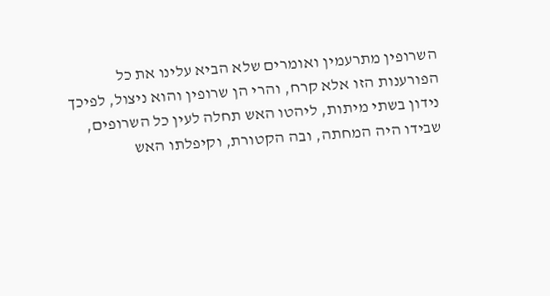השרופין מתרעמין ואומרים שלא הביא עלינו את כל הפורענות הזו אלא קרח, והרי הן שרופין והוא ניצול, לפיכך נידון בשתי מיתות, ליהטו האש תחלה לעין כל השרופים, שבידו היה המחתה, ובה הקטורת, וקיפלתו האש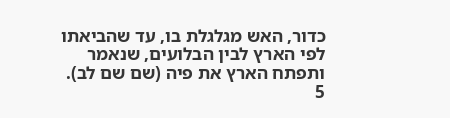כדור, האש מגלגלת בו, עד שהביאתו לפי הארץ לבין הבלועים, שנאמר ותפתח הארץ את פיה (שם שם לב).
5